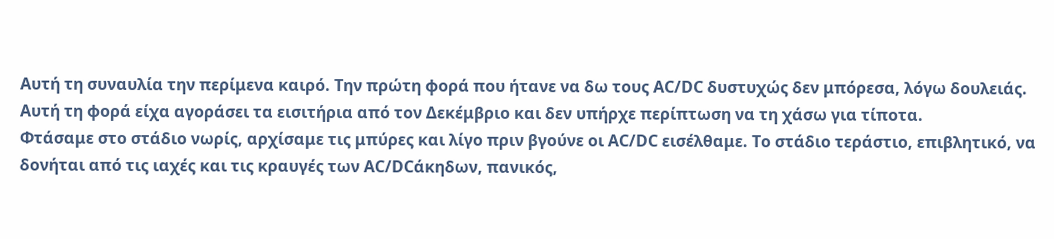Αυτή τη συναυλία την περίμενα καιρό. Την πρώτη φορά που ήτανε να δω τους AC/DC δυστυχώς δεν μπόρεσα, λόγω δουλειάς. Αυτή τη φορά είχα αγοράσει τα εισιτήρια από τον Δεκέμβριο και δεν υπήρχε περίπτωση να τη χάσω για τίποτα.
Φτάσαμε στο στάδιο νωρίς, αρχίσαμε τις μπύρες και λίγο πριν βγούνε οι AC/DC εισέλθαμε. Το στάδιο τεράστιο, επιβλητικό, να δονήται από τις ιαχές και τις κραυγές των AC/DCάκηδων, πανικός,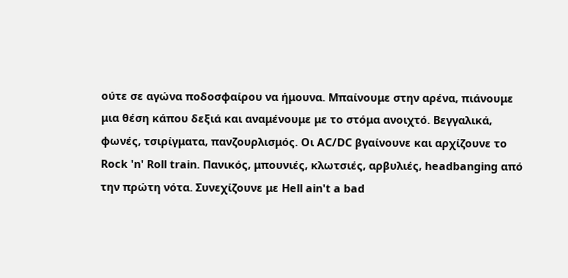ούτε σε αγώνα ποδοσφαίρου να ήμουνα. Μπαίνουμε στην αρένα, πιάνουμε μια θέση κάπου δεξιά και αναμένουμε με το στόμα ανοιχτό. Βεγγαλικά, φωνές, τσιρίγματα, πανζουρλισμός. Οι AC/DC βγαίνουνε και αρχίζουνε το Rock 'n' Roll train. Πανικός, μπουνιές, κλωτσιές, αρβυλιές, headbanging από την πρώτη νότα. Συνεχίζουνε με Hell ain't a bad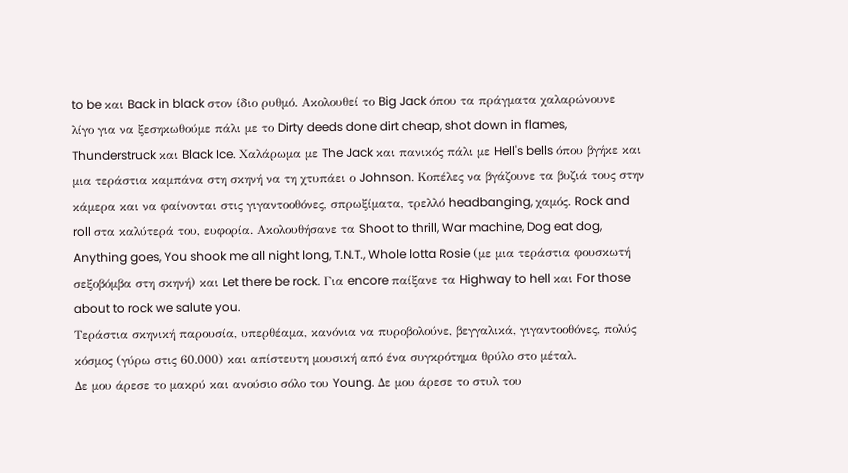to be και Back in black στον ίδιο ρυθμό. Ακολουθεί το Big Jack όπου τα πράγματα χαλαρώνουνε λίγο για να ξεσηκωθούμε πάλι με το Dirty deeds done dirt cheap, shot down in flames, Thunderstruck και Black Ice. Χαλάρωμα με The Jack και πανικός πάλι με Hell's bells όπου βγήκε και μια τεράστια καμπάνα στη σκηνή να τη χτυπάει ο Johnson. Κοπέλες να βγάζουνε τα βυζιά τους στην κάμερα και να φαίνονται στις γιγαντοοθόνες, σπρωξίματα, τρελλό headbanging, χαμός. Rock and roll στα καλύτερά του, ευφορία. Ακολουθήσανε τα Shoot to thrill, War machine, Dog eat dog, Anything goes, You shook me all night long, T.N.T., Whole lotta Rosie (με μια τεράστια φουσκωτή σεξοβόμβα στη σκηνή) και Let there be rock. Για encore παίξανε τα Highway to hell και For those about to rock we salute you.
Τεράστια σκηνική παρουσία, υπερθέαμα, κανόνια να πυροβολούνε, βεγγαλικά, γιγαντοοθόνες, πολύς κόσμος (γύρω στις 60.000) και απίστευτη μουσική από ένα συγκρότημα θρύλο στο μέταλ.
Δε μου άρεσε το μακρύ και ανούσιο σόλο του Young. Δε μου άρεσε το στυλ του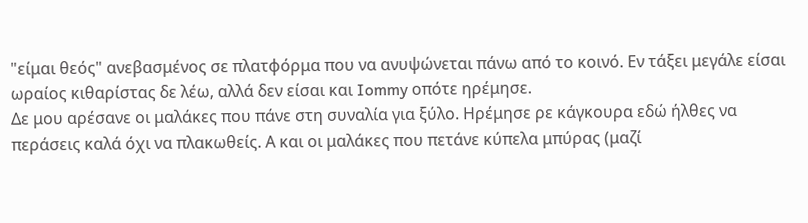"είμαι θεός" ανεβασμένος σε πλατφόρμα που να ανυψώνεται πάνω από το κοινό. Εν τάξει μεγάλε είσαι ωραίος κιθαρίστας δε λέω, αλλά δεν είσαι και Iommy οπότε ηρέμησε.
Δε μου αρέσανε οι μαλάκες που πάνε στη συναλία για ξύλο. Ηρέμησε ρε κάγκουρα εδώ ήλθες να περάσεις καλά όχι να πλακωθείς. Α και οι μαλάκες που πετάνε κύπελα μπύρας (μαζί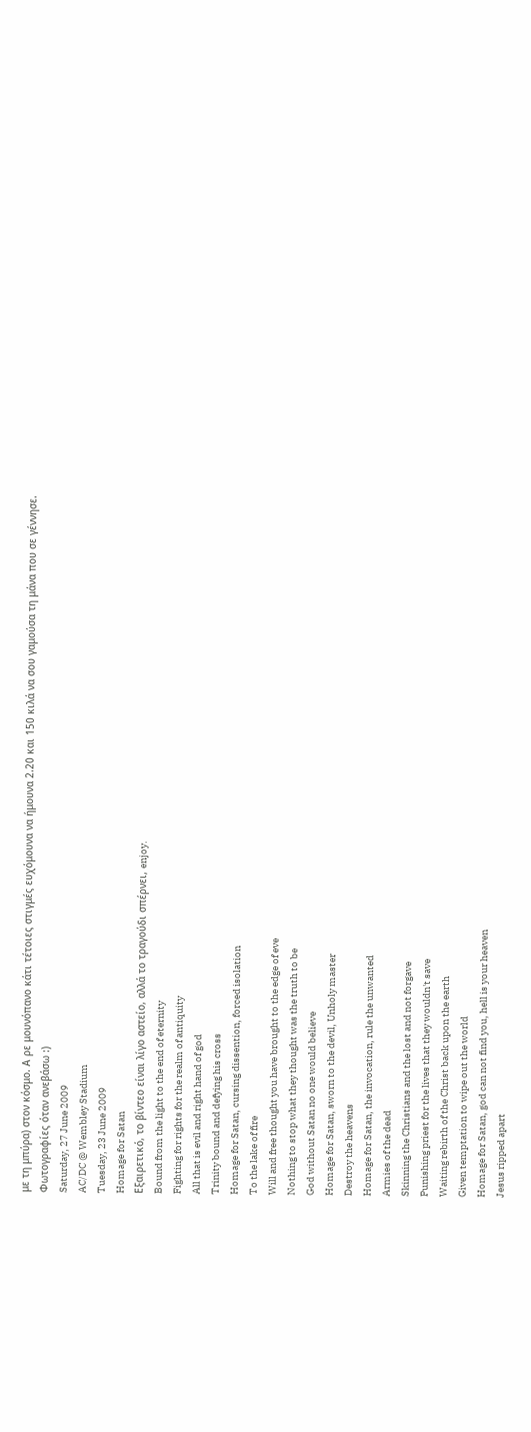με τη μπύρα) στον κόσμο. Α ρε μουνόπανο κάτι τέτοιες στιγμές ευχόμουνα να ήμουνα 2.20 και 150 κιλά να σου γαμούσα τη μάνα που σε γέννησε.
Φωτογραφίες όταν ανεβάσω :)
Saturday, 27 June 2009
AC/DC @ Wembley Stadium
Tuesday, 23 June 2009
Homage for Satan
Εξαιρετικό, το βίντεο είναι λίγο αστείο, αλλά το τραγούδι σπέρνει, enjoy.
Bound from the light to the end of eternity
Fighting for rights for the realm of antiquity
All that is evil and right hand of god
Trinity bound and defying his cross
Homage for Satan, cursing dissention, forced isolation
To the lake of fire
Will and free thought you have brought to the edge of eve
Nothing to stop what they thought was the truth to be
God without Satan no one would believe
Homage for Satan, sworn to the devil, Unholy master
Destroy the heavens
Homage for Satan, the invocation, rule the unwanted
Armies of the dead
Skinning the Christians and the lost and not forgave
Punishing priest for the lives that they wouldn't save
Waiting rebirth of the Christ back upon the earth
Given temptation to wipe out the world
Homage for Satan, god can not find you, hell is your heaven
Jesus ripped apart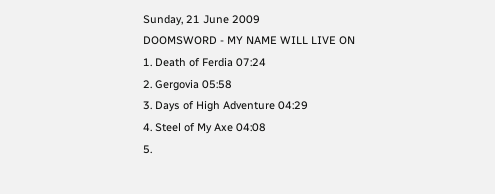Sunday, 21 June 2009
DOOMSWORD - MY NAME WILL LIVE ON
1. Death of Ferdia 07:24
2. Gergovia 05:58
3. Days of High Adventure 04:29
4. Steel of My Axe 04:08
5.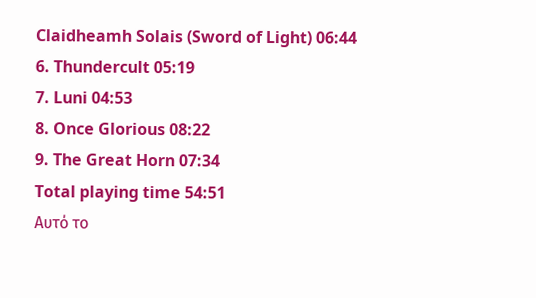Claidheamh Solais (Sword of Light) 06:44
6. Thundercult 05:19
7. Luni 04:53
8. Once Glorious 08:22
9. The Great Horn 07:34
Total playing time 54:51
Αυτό το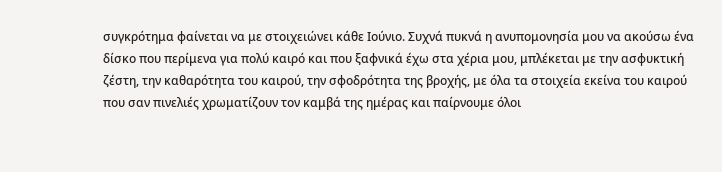συγκρότημα φαίνεται να με στοιχειώνει κάθε Ιούνιο. Συχνά πυκνά η ανυπομονησία μου να ακούσω ένα δίσκο που περίμενα για πολύ καιρό και που ξαφνικά έχω στα χέρια μου, μπλέκεται με την ασφυκτική ζέστη, την καθαρότητα του καιρού, την σφοδρότητα της βροχής, με όλα τα στοιχεία εκείνα του καιρού που σαν πινελιές χρωματίζουν τον καμβά της ημέρας και παίρνουμε όλοι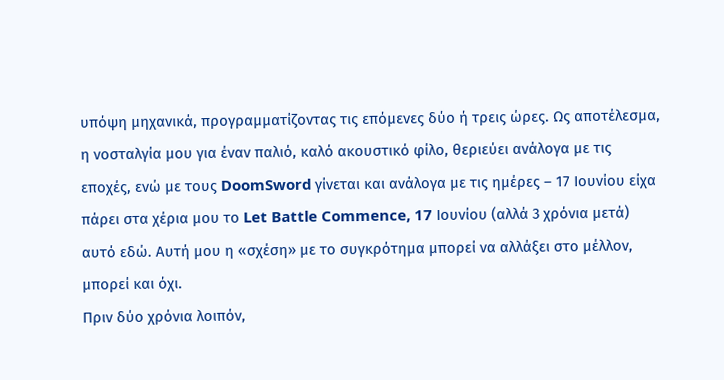υπόψη μηχανικά, προγραμματίζοντας τις επόμενες δύο ή τρεις ώρες. Ως αποτέλεσμα, η νοσταλγία μου για έναν παλιό, καλό ακουστικό φίλο, θεριεύει ανάλογα με τις εποχές, ενώ με τους DoomSword γίνεται και ανάλογα με τις ημέρες – 17 Ιουνίου είχα πάρει στα χέρια μου το Let Battle Commence, 17 Ιουνίου (αλλά 3 χρόνια μετά) αυτό εδώ. Αυτή μου η «σχέση» με το συγκρότημα μπορεί να αλλάξει στο μέλλον, μπορεί και όχι.
Πριν δύο χρόνια λοιπόν,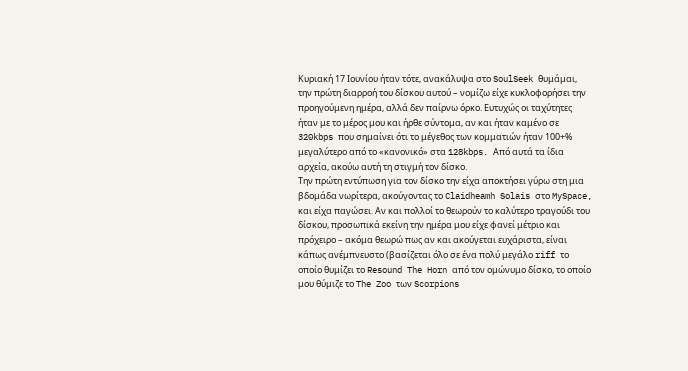Κυριακή 17 Ιουνίου ήταν τότε, ανακάλυψα στο SoulSeek θυμάμαι, την πρώτη διαρροή του δίσκου αυτού – νομίζω είχε κυκλοφορήσει την προηγούμενη ημέρα, αλλά δεν παίρνω όρκο. Ευτυχώς οι ταχύτητες ήταν με το μέρος μου και ήρθε σύντομα, αν και ήταν καμένο σε 320kbps που σημαίνει ότι το μέγεθος των κομματιών ήταν 100+% μεγαλύτερο από το «κανονικό» στα 128kbps. Από αυτά τα ίδια αρχεία, ακούω αυτή τη στιγμή τον δίσκο.
Την πρώτη εντύπωση για τον δίσκο την είχα αποκτήσει γύρω στη μια βδομάδα νωρίτερα, ακούγοντας το Claidheamh Solais στο MySpace, και είχα παγώσει. Αν και πολλοί το θεωρούν το καλύτερο τραγούδι του δίσκου, προσωπικά εκείνη την ημέρα μου είχε φανεί μέτριο και πρόχειρο – ακόμα θεωρώ πως αν και ακούγεται ευχάριστα, είναι κάπως ανέμπνευστο (βασίζεται όλο σε ένα πολύ μεγάλο riff το οποίο θυμίζει το Resound The Horn από τον ομώνυμο δίσκο, το οποίο μου θύμιζε το The Zoo των Scorpions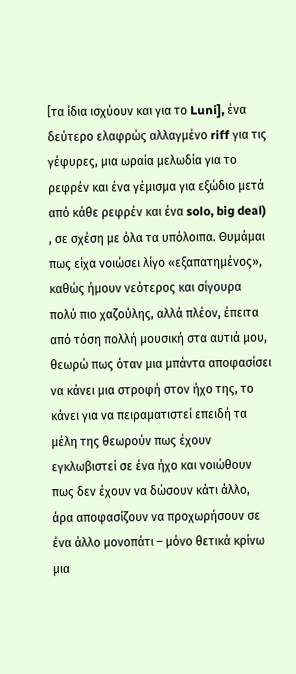[τα ίδια ισχύουν και για το Luni], ένα δεύτερο ελαφρώς αλλαγμένο riff για τις γέφυρες, μια ωραία μελωδία για το ρεφρέν και ένα γέμισμα για εξώδιο μετά από κάθε ρεφρέν και ένα solo, big deal) , σε σχέση με όλα τα υπόλοιπα. Θυμάμαι πως είχα νοιώσει λίγο «εξαπατημένος», καθώς ήμουν νεότερος και σίγουρα πολύ πιο χαζούλης, αλλά πλέον, έπειτα από τόση πολλή μουσική στα αυτιά μου, θεωρώ πως όταν μια μπάντα αποφασίσει να κάνει μια στροφή στον ήχο της, το κάνει για να πειραματιστεί επειδή τα μέλη της θεωρούν πως έχουν εγκλωβιστεί σε ένα ήχο και νοιώθουν πως δεν έχουν να δώσουν κάτι άλλο, άρα αποφασίζουν να προχωρήσουν σε ένα άλλο μονοπάτι – μόνο θετικά κρίνω μια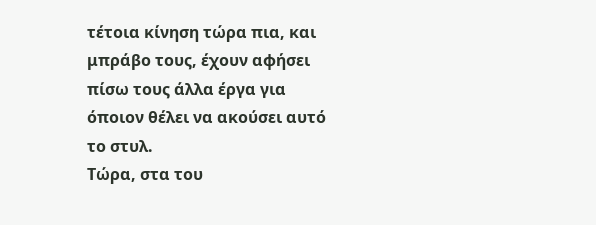τέτοια κίνηση τώρα πια, και μπράβο τους, έχουν αφήσει πίσω τους άλλα έργα για όποιον θέλει να ακούσει αυτό το στυλ.
Τώρα, στα του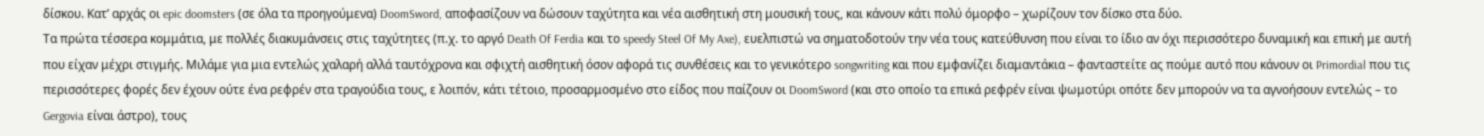δίσκου. Κατ’ αρχάς οι epic doomsters (σε όλα τα προηγούμενα) DoomSword, αποφασίζουν να δώσουν ταχύτητα και νέα αισθητική στη μουσική τους, και κάνουν κάτι πολύ όμορφο – χωρίζουν τον δίσκο στα δύο.
Τα πρώτα τέσσερα κομμάτια, με πολλές διακυμάνσεις στις ταχύτητες (π.χ. το αργό Death Of Ferdia και το speedy Steel Of My Axe), ευελπιστώ να σηματοδοτούν την νέα τους κατεύθυνση που είναι το ίδιο αν όχι περισσότερο δυναμική και επική με αυτή που είχαν μέχρι στιγμής. Μιλάμε για μια εντελώς χαλαρή αλλά ταυτόχρονα και σφιχτή αισθητική όσον αφορά τις συνθέσεις και το γενικότερο songwriting και που εμφανίζει διαμαντάκια – φανταστείτε ας πούμε αυτό που κάνουν οι Primordial που τις περισσότερες φορές δεν έχουν ούτε ένα ρεφρέν στα τραγούδια τους, ε λοιπόν, κάτι τέτοιο, προσαρμοσμένο στο είδος που παίζουν οι DoomSword (και στο οποίο τα επικά ρεφρέν είναι ψωμοτύρι οπότε δεν μπορούν να τα αγνοήσουν εντελώς – το Gergovia είναι άστρο), τους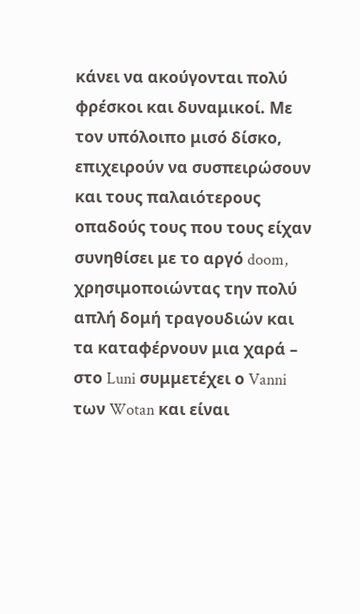κάνει να ακούγονται πολύ φρέσκοι και δυναμικοί. Με τον υπόλοιπο μισό δίσκο, επιχειρούν να συσπειρώσουν και τους παλαιότερους οπαδούς τους που τους είχαν συνηθίσει με το αργό doom, χρησιμοποιώντας την πολύ απλή δομή τραγουδιών και τα καταφέρνουν μια χαρά – στο Luni συμμετέχει ο Vanni των Wotan και είναι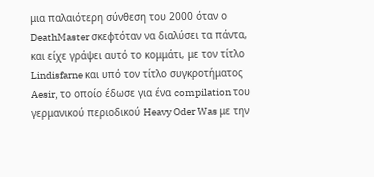μια παλαιότερη σύνθεση του 2000 όταν ο DeathMaster σκεφτόταν να διαλύσει τα πάντα, και είχε γράψει αυτό το κομμάτι, με τον τίτλο Lindisfarne και υπό τον τίτλο συγκροτήματος Aesir, το οποίο έδωσε για ένα compilation του γερμανικού περιοδικού Heavy Oder Was με την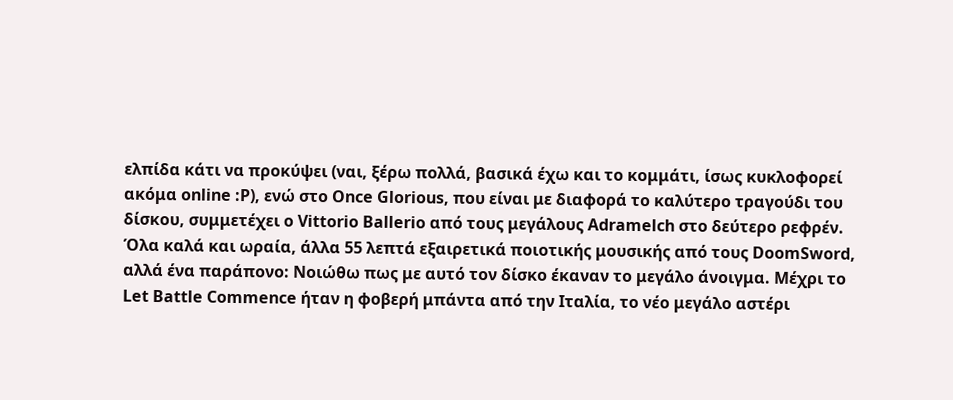ελπίδα κάτι να προκύψει (ναι, ξέρω πολλά, βασικά έχω και το κομμάτι, ίσως κυκλοφορεί ακόμα online :P), ενώ στο Once Glorious, που είναι με διαφορά το καλύτερο τραγούδι του δίσκου, συμμετέχει ο Vittorio Ballerio από τους μεγάλους Adramelch στο δεύτερο ρεφρέν.
Όλα καλά και ωραία, άλλα 55 λεπτά εξαιρετικά ποιοτικής μουσικής από τους DoomSword, αλλά ένα παράπονο: Νοιώθω πως με αυτό τον δίσκο έκαναν το μεγάλο άνοιγμα. Μέχρι το Let Battle Commence ήταν η φοβερή μπάντα από την Ιταλία, το νέο μεγάλο αστέρι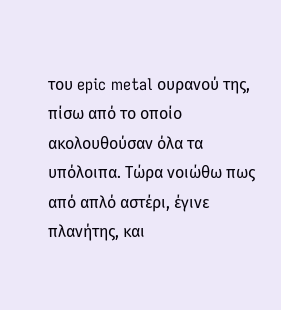του epic metal ουρανού της, πίσω από το οποίο ακολουθούσαν όλα τα υπόλοιπα. Τώρα νοιώθω πως από απλό αστέρι, έγινε πλανήτης, και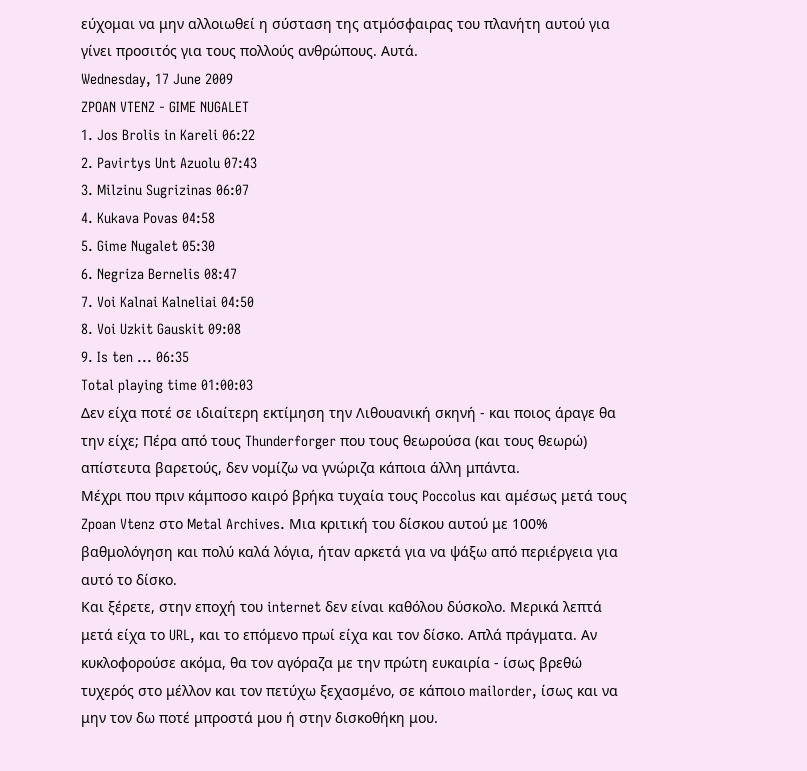εύχομαι να μην αλλοιωθεί η σύσταση της ατμόσφαιρας του πλανήτη αυτού για γίνει προσιτός για τους πολλούς ανθρώπους. Αυτά.
Wednesday, 17 June 2009
ZPOAN VTENZ - GIME NUGALET
1. Jos Brolis in Kareli 06:22
2. Pavirtys Unt Azuolu 07:43
3. Milzinu Sugrizinas 06:07
4. Kukava Povas 04:58
5. Gime Nugalet 05:30
6. Negriza Bernelis 08:47
7. Voi Kalnai Kalneliai 04:50
8. Voi Uzkit Gauskit 09:08
9. Is ten ... 06:35
Total playing time 01:00:03
Δεν είχα ποτέ σε ιδιαίτερη εκτίμηση την Λιθουανική σκηνή - και ποιος άραγε θα την είχε; Πέρα από τους Thunderforger που τους θεωρούσα (και τους θεωρώ) απίστευτα βαρετούς, δεν νομίζω να γνώριζα κάποια άλλη μπάντα.
Μέχρι που πριν κάμποσο καιρό βρήκα τυχαία τους Poccolus και αμέσως μετά τους Zpoan Vtenz στο Metal Archives. Μια κριτική του δίσκου αυτού με 100% βαθμολόγηση και πολύ καλά λόγια, ήταν αρκετά για να ψάξω από περιέργεια για αυτό το δίσκο.
Και ξέρετε, στην εποχή του internet δεν είναι καθόλου δύσκολο. Μερικά λεπτά μετά είχα το URL, και το επόμενο πρωί είχα και τον δίσκο. Απλά πράγματα. Αν κυκλοφορούσε ακόμα, θα τον αγόραζα με την πρώτη ευκαιρία - ίσως βρεθώ τυχερός στο μέλλον και τον πετύχω ξεχασμένο, σε κάποιο mailorder, ίσως και να μην τον δω ποτέ μπροστά μου ή στην δισκοθήκη μου.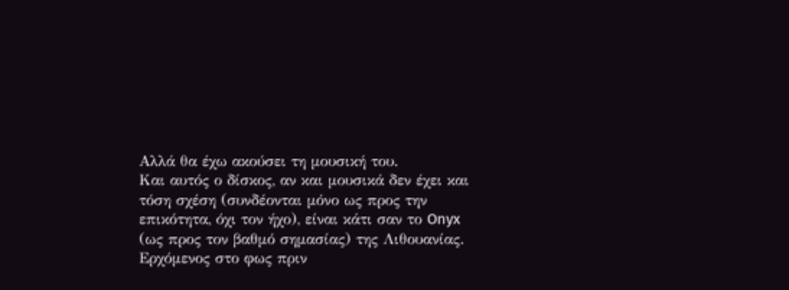Αλλά θα έχω ακούσει τη μουσική του.
Και αυτός ο δίσκος, αν και μουσικά δεν έχει και τόση σχέση (συνδέονται μόνο ως προς την επικότητα, όχι τον ήχο), είναι κάτι σαν το Onyx (ως προς τον βαθμό σημασίας) της Λιθουανίας.
Ερχόμενος στο φως πριν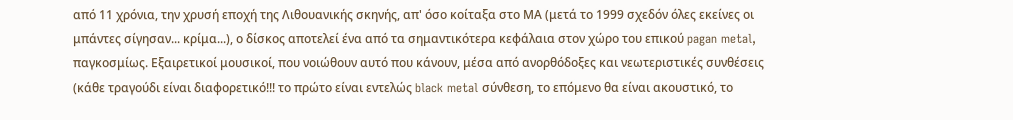από 11 χρόνια, την χρυσή εποχή της Λιθουανικής σκηνής, απ' όσο κοίταξα στο MΑ (μετά το 1999 σχεδόν όλες εκείνες οι μπάντες σίγησαν... κρίμα...), ο δίσκος αποτελεί ένα από τα σημαντικότερα κεφάλαια στον χώρο του επικού pagan metal, παγκοσμίως. Εξαιρετικοί μουσικοί, που νοιώθουν αυτό που κάνουν, μέσα από ανορθόδοξες και νεωτεριστικές συνθέσεις (κάθε τραγούδι είναι διαφορετικό!!! το πρώτο είναι εντελώς black metal σύνθεση, το επόμενο θα είναι ακουστικό, το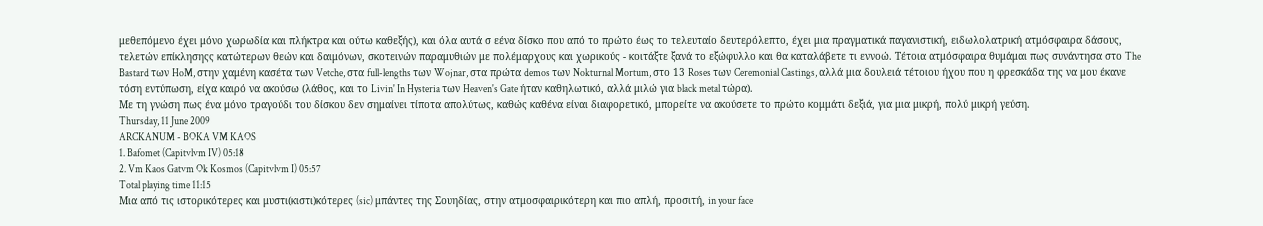μεθεπόμενο έχει μόνο χωρωδία και πλήκτρα και ούτω καθεξής), και όλα αυτά σ εένα δίσκο που από το πρώτο έως το τελευταίο δευτερόλεπτο, έχει μια πραγματικά παγανιστική, ειδωλολατρική ατμόσφαιρα δάσους, τελετών επίκλησηςς κατώτερων θεών και δαιμόνων, σκοτεινών παραμυθιών με πολέμαρχους και χωρικούς - κοιτάξτε ξανά το εξώφυλλο και θα καταλάβετε τι εννοώ. Τέτοια ατμόσφαιρα θυμάμαι πως συνάντησα στο The Bastard των HoM, στην χαμένη κασέτα των Vetche, στα full-lengths των Wojnar, στα πρώτα demos των Nokturnal Mortum, στο 13 Roses των Ceremonial Castings, αλλά μια δουλειά τέτοιου ήχου που η φρεσκάδα της να μου έκανε τόση εντύπωση, είχα καιρό να ακούσω (λάθος, και το Livin' In Hysteria των Heaven's Gate ήταν καθηλωτικό, αλλά μιλώ για black metal τώρα).
Με τη γνώση πως ένα μόνο τραγούδι του δίσκου δεν σημαίνει τίποτα απολύτως, καθώς καθένα είναι διαφορετικό, μπορείτε να ακούσετε το πρώτο κομμάτι δεξιά, για μια μικρή, πολύ μικρή γεύση.
Thursday, 11 June 2009
ARCKANUM - BOKA VM KAOS
1. Bafomet (Capitvlvm IV) 05:18
2. Vm Kaos Gatvm Ok Kosmos (Capitvlvm I) 05:57
Total playing time 11:15
Μια από τις ιστορικότερες και μυστι(κιστι)κότερες (sic) μπάντες της Σουηδίας, στην ατμοσφαιρικότερη και πιο απλή, προσιτή, in your face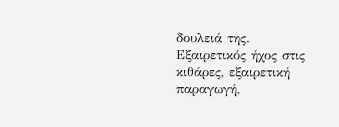δουλειά της. Εξαιρετικός ήχος στις κιθάρες, εξαιρετική παραγωγή,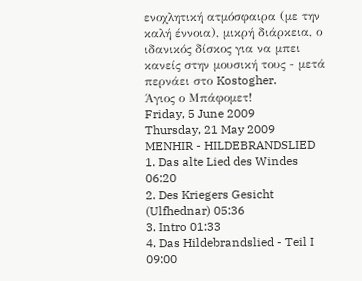ενοχλητική ατμόσφαιρα (με την καλή έννοια), μικρή διάρκεια, ο ιδανικός δίσκος για να μπει κανείς στην μουσική τους - μετά περνάει στο Kostogher.
Άγιος ο Μπάφομετ!
Friday, 5 June 2009
Thursday, 21 May 2009
MENHIR - HILDEBRANDSLIED
1. Das alte Lied des Windes 06:20
2. Des Kriegers Gesicht (Ulfhednar) 05:36
3. Intro 01:33
4. Das Hildebrandslied - Teil I 09:00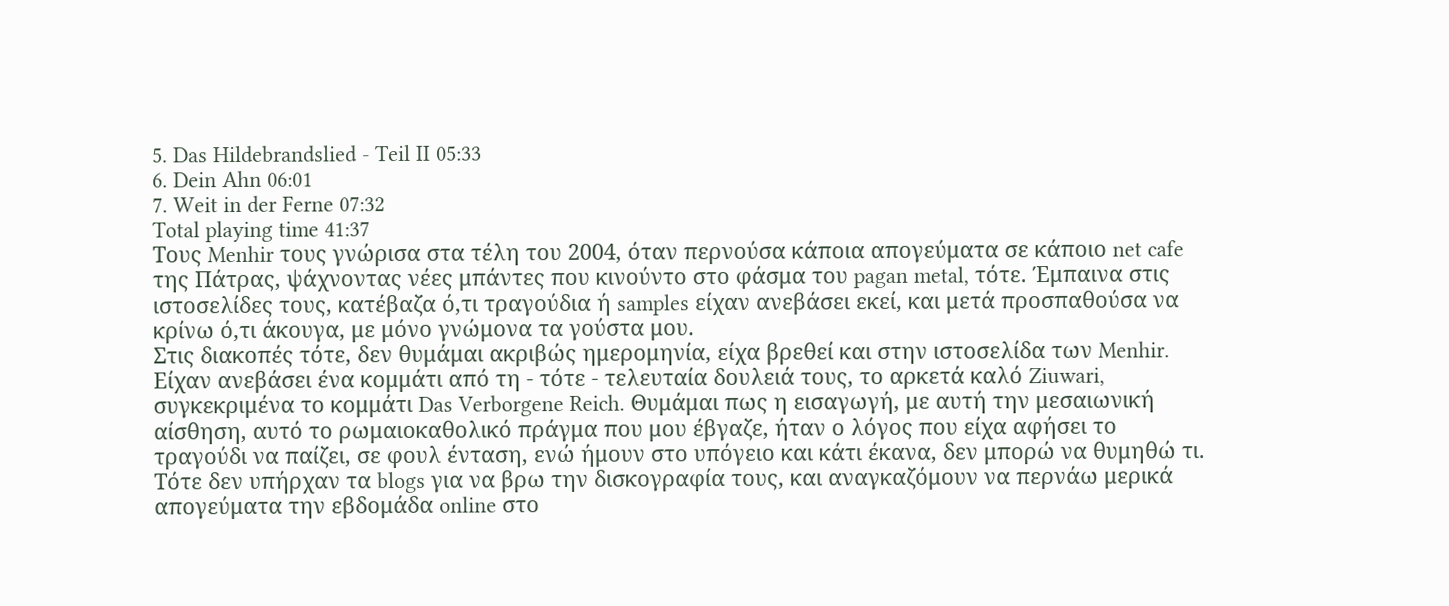5. Das Hildebrandslied - Teil II 05:33
6. Dein Ahn 06:01
7. Weit in der Ferne 07:32
Total playing time 41:37
Τους Menhir τους γνώρισα στα τέλη του 2004, όταν περνούσα κάποια απογεύματα σε κάποιο net cafe της Πάτρας, ψάχνοντας νέες μπάντες που κινούντο στο φάσμα του pagan metal, τότε. Έμπαινα στις ιστοσελίδες τους, κατέβαζα ό,τι τραγούδια ή samples είχαν ανεβάσει εκεί, και μετά προσπαθούσα να κρίνω ό,τι άκουγα, με μόνο γνώμονα τα γούστα μου.
Στις διακοπές τότε, δεν θυμάμαι ακριβώς ημερομηνία, είχα βρεθεί και στην ιστοσελίδα των Menhir. Είχαν ανεβάσει ένα κομμάτι από τη - τότε - τελευταία δουλειά τους, το αρκετά καλό Ziuwari, συγκεκριμένα το κομμάτι Das Verborgene Reich. Θυμάμαι πως η εισαγωγή, με αυτή την μεσαιωνική αίσθηση, αυτό το ρωμαιοκαθολικό πράγμα που μου έβγαζε, ήταν ο λόγος που είχα αφήσει το τραγούδι να παίζει, σε φουλ ένταση, ενώ ήμουν στο υπόγειο και κάτι έκανα, δεν μπορώ να θυμηθώ τι.
Τότε δεν υπήρχαν τα blogs για να βρω την δισκογραφία τους, και αναγκαζόμουν να περνάω μερικά απογεύματα την εβδομάδα online στο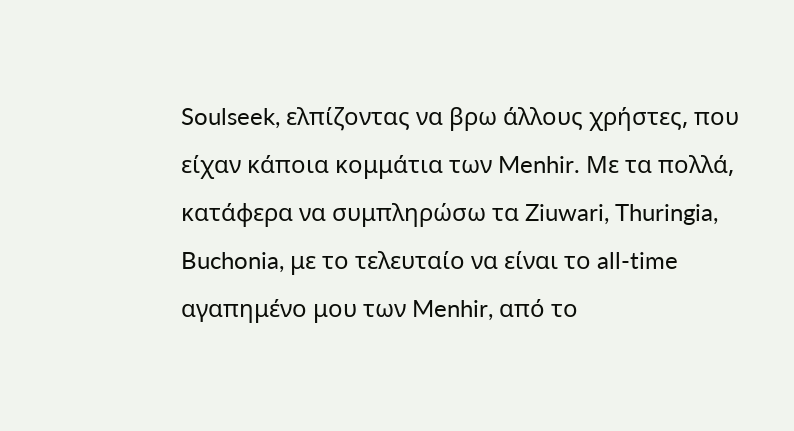Soulseek, ελπίζοντας να βρω άλλους χρήστες, που είχαν κάποια κομμάτια των Menhir. Με τα πολλά, κατάφερα να συμπληρώσω τα Ziuwari, Thuringia, Buchonia, με το τελευταίο να είναι το all-time αγαπημένο μου των Menhir, από το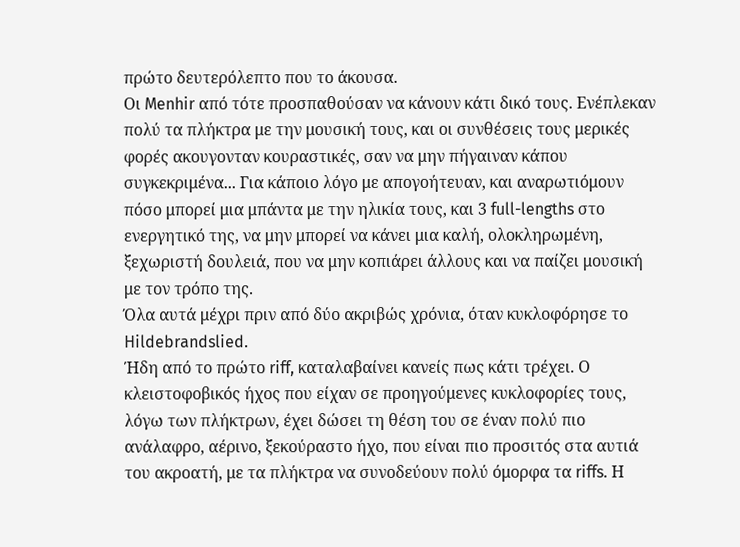πρώτο δευτερόλεπτο που το άκουσα.
Οι Menhir από τότε προσπαθούσαν να κάνουν κάτι δικό τους. Ενέπλεκαν πολύ τα πλήκτρα με την μουσική τους, και οι συνθέσεις τους μερικές φορές ακουγονταν κουραστικές, σαν να μην πήγαιναν κάπου συγκεκριμένα... Για κάποιο λόγο με απογοήτευαν, και αναρωτιόμουν πόσο μπορεί μια μπάντα με την ηλικία τους, και 3 full-lengths στο ενεργητικό της, να μην μπορεί να κάνει μια καλή, ολοκληρωμένη, ξεχωριστή δουλειά, που να μην κοπιάρει άλλους και να παίζει μουσική με τον τρόπο της.
Όλα αυτά μέχρι πριν από δύο ακριβώς χρόνια, όταν κυκλοφόρησε το Hildebrandslied.
Ήδη από το πρώτο riff, καταλαβαίνει κανείς πως κάτι τρέχει. Ο κλειστοφοβικός ήχος που είχαν σε προηγούμενες κυκλοφορίες τους, λόγω των πλήκτρων, έχει δώσει τη θέση του σε έναν πολύ πιο ανάλαφρο, αέρινο, ξεκούραστο ήχο, που είναι πιο προσιτός στα αυτιά του ακροατή, με τα πλήκτρα να συνοδεύουν πολύ όμορφα τα riffs. Η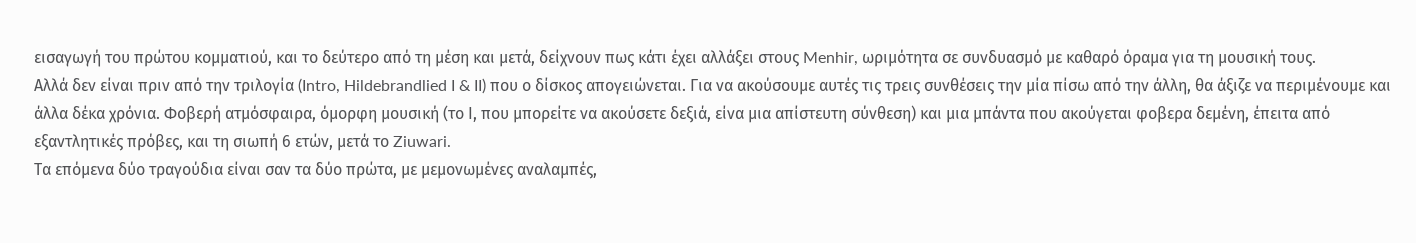εισαγωγή του πρώτου κομματιού, και το δεύτερο από τη μέση και μετά, δείχνουν πως κάτι έχει αλλάξει στους Menhir, ωριμότητα σε συνδυασμό με καθαρό όραμα για τη μουσική τους.
Αλλά δεν είναι πριν από την τριλογία (Intro, Hildebrandlied I & II) που ο δίσκος απογειώνεται. Για να ακούσουμε αυτές τις τρεις συνθέσεις την μία πίσω από την άλλη, θα άξιζε να περιμένουμε και άλλα δέκα χρόνια. Φοβερή ατμόσφαιρα, όμορφη μουσική (το Ι, που μπορείτε να ακούσετε δεξιά, είνα μια απίστευτη σύνθεση) και μια μπάντα που ακούγεται φοβερα δεμένη, έπειτα από εξαντλητικές πρόβες, και τη σιωπή 6 ετών, μετά το Ziuwari.
Τα επόμενα δύο τραγούδια είναι σαν τα δύο πρώτα, με μεμονωμένες αναλαμπές,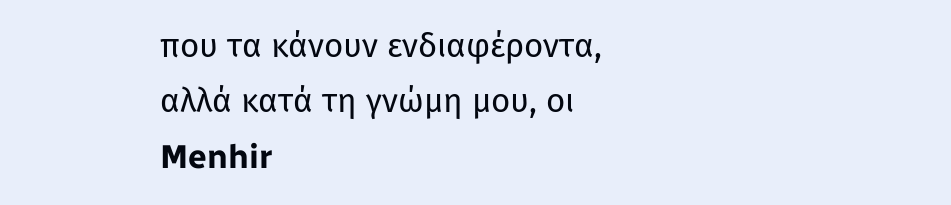που τα κάνουν ενδιαφέροντα, αλλά κατά τη γνώμη μου, οι Menhir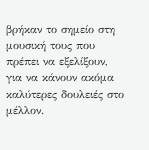βρήκαν το σημείο στη μουσική τους που πρέπει να εξελίξουν, για να κάνουν ακόμα καλύτερες δουλειές στο μέλλον.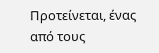Προτείνεται, ένας από τους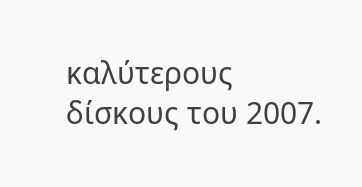καλύτερους δίσκους του 2007.